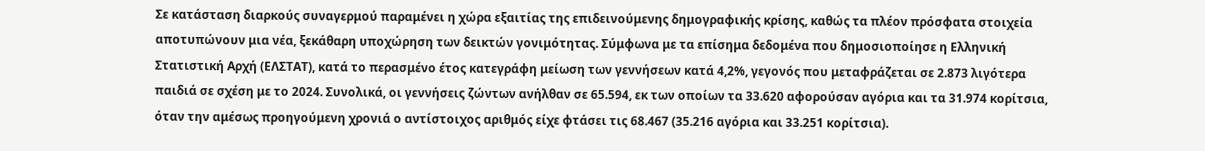Σε κατάσταση διαρκούς συναγερμού παραμένει η χώρα εξαιτίας της επιδεινούμενης δημογραφικής κρίσης, καθώς τα πλέον πρόσφατα στοιχεία αποτυπώνουν μια νέα, ξεκάθαρη υποχώρηση των δεικτών γονιμότητας. Σύμφωνα με τα επίσημα δεδομένα που δημοσιοποίησε η Ελληνική Στατιστική Αρχή (ΕΛΣΤΑΤ), κατά το περασμένο έτος κατεγράφη μείωση των γεννήσεων κατά 4,2%, γεγονός που μεταφράζεται σε 2.873 λιγότερα παιδιά σε σχέση με το 2024. Συνολικά, οι γεννήσεις ζώντων ανήλθαν σε 65.594, εκ των οποίων τα 33.620 αφορούσαν αγόρια και τα 31.974 κορίτσια, όταν την αμέσως προηγούμενη χρονιά ο αντίστοιχος αριθμός είχε φτάσει τις 68.467 (35.216 αγόρια και 33.251 κορίτσια).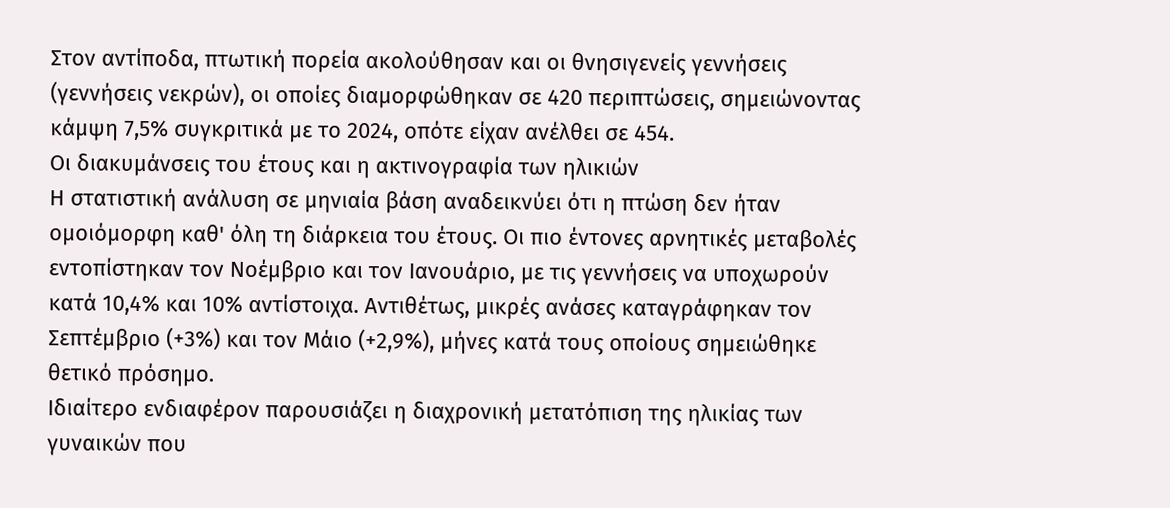Στον αντίποδα, πτωτική πορεία ακολούθησαν και οι θνησιγενείς γεννήσεις (γεννήσεις νεκρών), οι οποίες διαμορφώθηκαν σε 420 περιπτώσεις, σημειώνοντας κάμψη 7,5% συγκριτικά με το 2024, οπότε είχαν ανέλθει σε 454.
Οι διακυμάνσεις του έτους και η ακτινογραφία των ηλικιών
Η στατιστική ανάλυση σε μηνιαία βάση αναδεικνύει ότι η πτώση δεν ήταν ομοιόμορφη καθ' όλη τη διάρκεια του έτους. Οι πιο έντονες αρνητικές μεταβολές εντοπίστηκαν τον Νοέμβριο και τον Ιανουάριο, με τις γεννήσεις να υποχωρούν κατά 10,4% και 10% αντίστοιχα. Αντιθέτως, μικρές ανάσες καταγράφηκαν τον Σεπτέμβριο (+3%) και τον Μάιο (+2,9%), μήνες κατά τους οποίους σημειώθηκε θετικό πρόσημο.
Ιδιαίτερο ενδιαφέρον παρουσιάζει η διαχρονική μετατόπιση της ηλικίας των γυναικών που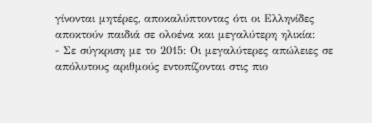γίνονται μητέρες, αποκαλύπτοντας ότι οι Ελληνίδες αποκτούν παιδιά σε ολοένα και μεγαλύτερη ηλικία:
- Σε σύγκριση με το 2015: Οι μεγαλύτερες απώλειες σε απόλυτους αριθμούς εντοπίζονται στις πιο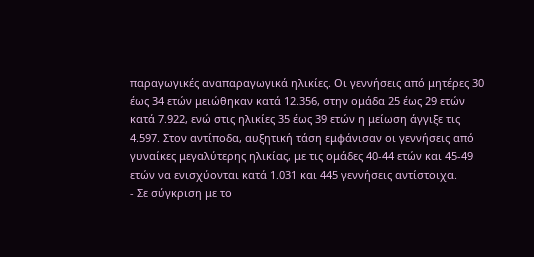παραγωγικές αναπαραγωγικά ηλικίες. Οι γεννήσεις από μητέρες 30 έως 34 ετών μειώθηκαν κατά 12.356, στην ομάδα 25 έως 29 ετών κατά 7.922, ενώ στις ηλικίες 35 έως 39 ετών η μείωση άγγιξε τις 4.597. Στον αντίποδα, αυξητική τάση εμφάνισαν οι γεννήσεις από γυναίκες μεγαλύτερης ηλικίας, με τις ομάδες 40-44 ετών και 45-49 ετών να ενισχύονται κατά 1.031 και 445 γεννήσεις αντίστοιχα.
- Σε σύγκριση με το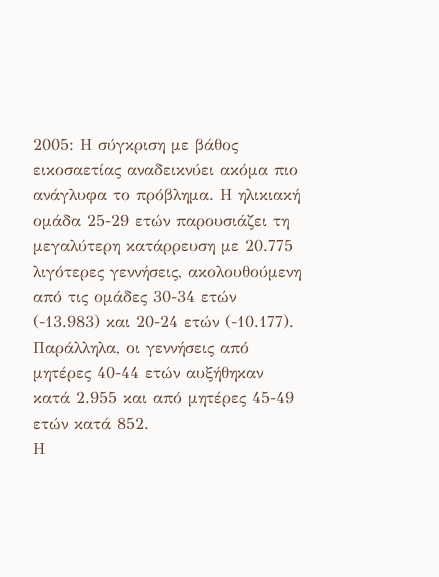2005: Η σύγκριση με βάθος εικοσαετίας αναδεικνύει ακόμα πιο ανάγλυφα το πρόβλημα. Η ηλικιακή ομάδα 25-29 ετών παρουσιάζει τη μεγαλύτερη κατάρρευση με 20.775 λιγότερες γεννήσεις, ακολουθούμενη από τις ομάδες 30-34 ετών (-13.983) και 20-24 ετών (-10.177). Παράλληλα, οι γεννήσεις από μητέρες 40-44 ετών αυξήθηκαν κατά 2.955 και από μητέρες 45-49 ετών κατά 852.
Η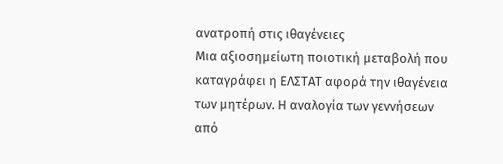ανατροπή στις ιθαγένειες
Μια αξιοσημείωτη ποιοτική μεταβολή που καταγράφει η ΕΛΣΤΑΤ αφορά την ιθαγένεια των μητέρων. Η αναλογία των γεννήσεων από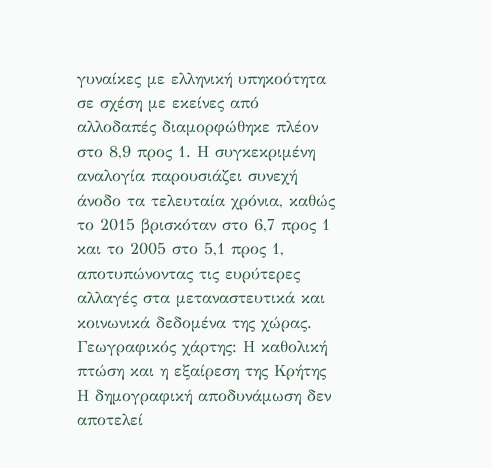γυναίκες με ελληνική υπηκοότητα σε σχέση με εκείνες από αλλοδαπές διαμορφώθηκε πλέον στο 8,9 προς 1. Η συγκεκριμένη αναλογία παρουσιάζει συνεχή άνοδο τα τελευταία χρόνια, καθώς το 2015 βρισκόταν στο 6,7 προς 1 και το 2005 στο 5,1 προς 1, αποτυπώνοντας τις ευρύτερες αλλαγές στα μεταναστευτικά και κοινωνικά δεδομένα της χώρας.
Γεωγραφικός χάρτης: Η καθολική πτώση και η εξαίρεση της Κρήτης
Η δημογραφική αποδυνάμωση δεν αποτελεί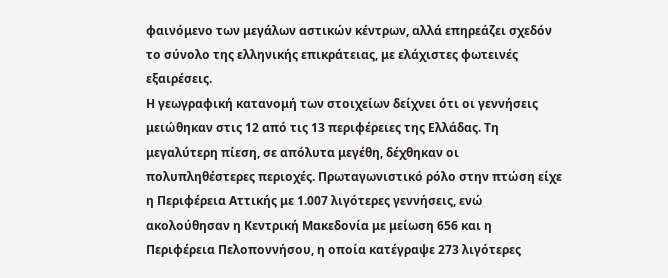φαινόμενο των μεγάλων αστικών κέντρων, αλλά επηρεάζει σχεδόν το σύνολο της ελληνικής επικράτειας, με ελάχιστες φωτεινές εξαιρέσεις.
Η γεωγραφική κατανομή των στοιχείων δείχνει ότι οι γεννήσεις μειώθηκαν στις 12 από τις 13 περιφέρειες της Ελλάδας. Τη μεγαλύτερη πίεση, σε απόλυτα μεγέθη, δέχθηκαν οι πολυπληθέστερες περιοχές. Πρωταγωνιστικό ρόλο στην πτώση είχε η Περιφέρεια Αττικής με 1.007 λιγότερες γεννήσεις, ενώ ακολούθησαν η Κεντρική Μακεδονία με μείωση 656 και η Περιφέρεια Πελοποννήσου, η οποία κατέγραψε 273 λιγότερες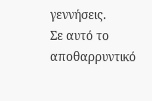γεννήσεις.
Σε αυτό το αποθαρρυντικό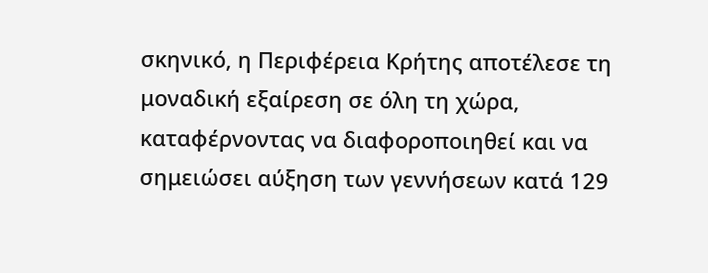σκηνικό, η Περιφέρεια Κρήτης αποτέλεσε τη μοναδική εξαίρεση σε όλη τη χώρα, καταφέρνοντας να διαφοροποιηθεί και να σημειώσει αύξηση των γεννήσεων κατά 129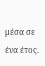μέσα σε ένα έτος.